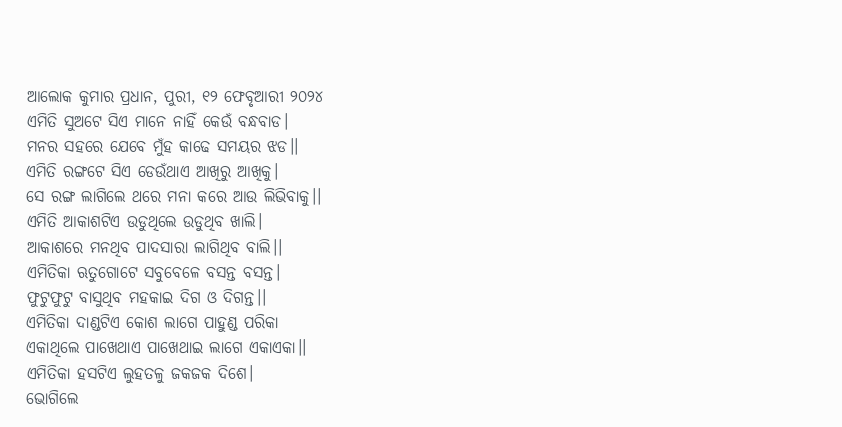ଆଲୋକ କୁମାର ପ୍ରଧାନ, ପୁରୀ, ୧୨ ଫେବୃଆରୀ ୨୦୨୪
ଏମିତି ସୁଅଟେ ସିଏ ମାନେ ନାହିଁ କେଉଁ ବନ୍ଧବାଡ।
ମନର ସହରେ ଯେବେ ମୁଁହ କାଢେ ସମୟର ଝଡ।।
ଏମିତି ରଙ୍ଗଟେ ସିଏ ଡେଉଁଥାଏ ଆଖିରୁ ଆଖିକୁ।
ସେ ରଙ୍ଗ ଲାଗିଲେ ଥରେ ମନା କରେ ଆଉ ଲିଭିବାକୁ।।
ଏମିତି ଆକାଶଟିଏ ଉଡୁଥିଲେ ଉଡୁଥିବ ଖାଲି।
ଆକାଶରେ ମନଥିବ ପାଦସାରା ଲାଗିଥିବ ବାଲି।।
ଏମିତିକା ଋତୁଗୋଟେ ସବୁବେଳେ ବସନ୍ତ ବସନ୍ତ।
ଫୁଟୁଫୁଟୁ ବାସୁଥିବ ମହକାଇ ଦିଗ ଓ ଦିଗନ୍ତ।।
ଏମିତିକା ଦାଣ୍ଡଟିଏ କୋଶ ଲାଗେ ପାହୁଣ୍ଡ ପରିକା
ଏକାଥିଲେ ପାଖେଥାଏ ପାଖେଥାଇ ଲାଗେ ଏକାଏକା।।
ଏମିତିକା ହସଟିଏ ଲୁହତଳୁ ଜକଜକ ଦିଶେ।
ଭୋଗିଲେ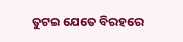ତୁଟଇ ଯେତେ ବିରହରେ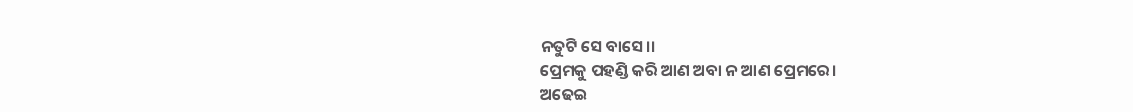ନତୁଟି ସେ ବାସେ।।
ପ୍ରେମକୁ ପହଣ୍ଡି କରି ଆଣ ଅବା ନ ଆଣ ପ୍ରେମରେ।
ଅଢେଇ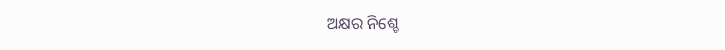ଅକ୍ଷର ନିଶ୍ଚେ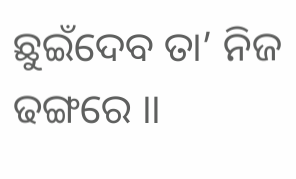ଛୁଇଁଦେବ ତା’ ନିଜ ଢଙ୍ଗରେ ।।